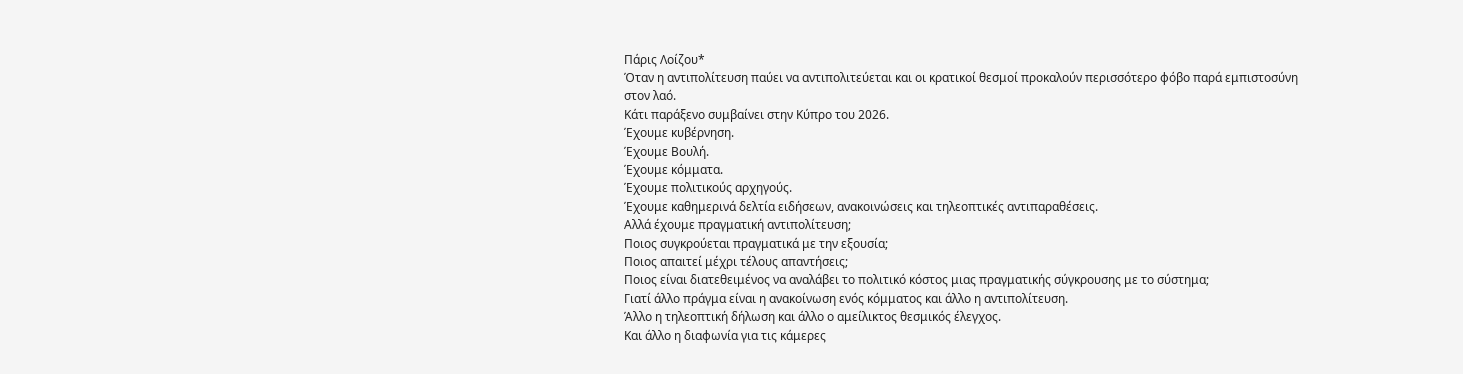Πάρις Λοίζου*
Όταν η αντιπολίτευση παύει να αντιπολιτεύεται και οι κρατικοί θεσμοί προκαλούν περισσότερο φόβο παρά εμπιστοσύνη στον λαό.
Κάτι παράξενο συμβαίνει στην Κύπρο του 2026.
Έχουμε κυβέρνηση.
Έχουμε Βουλή.
Έχουμε κόμματα.
Έχουμε πολιτικούς αρχηγούς.
Έχουμε καθημερινά δελτία ειδήσεων, ανακοινώσεις και τηλεοπτικές αντιπαραθέσεις.
Αλλά έχουμε πραγματική αντιπολίτευση;
Ποιος συγκρούεται πραγματικά με την εξουσία;
Ποιος απαιτεί μέχρι τέλους απαντήσεις;
Ποιος είναι διατεθειμένος να αναλάβει το πολιτικό κόστος μιας πραγματικής σύγκρουσης με το σύστημα;
Γιατί άλλο πράγμα είναι η ανακοίνωση ενός κόμματος και άλλο η αντιπολίτευση.
Άλλο η τηλεοπτική δήλωση και άλλο ο αμείλικτος θεσμικός έλεγχος.
Και άλλο η διαφωνία για τις κάμερες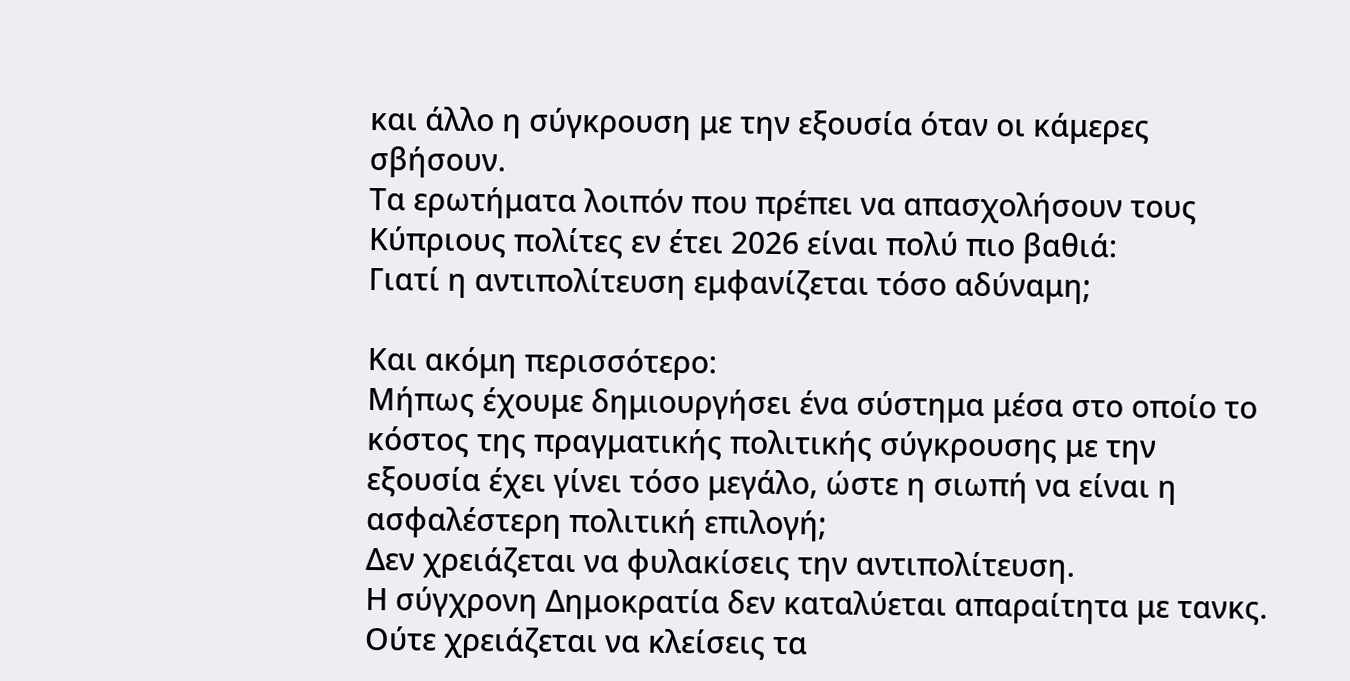και άλλο η σύγκρουση με την εξουσία όταν οι κάμερες σβήσουν.
Τα ερωτήματα λοιπόν που πρέπει να απασχολήσουν τους Κύπριους πολίτες εν έτει 2026 είναι πολύ πιο βαθιά:
Γιατί η αντιπολίτευση εμφανίζεται τόσο αδύναμη;

Και ακόμη περισσότερο:
Μήπως έχουμε δημιουργήσει ένα σύστημα μέσα στο οποίο το κόστος της πραγματικής πολιτικής σύγκρουσης με την εξουσία έχει γίνει τόσο μεγάλο, ώστε η σιωπή να είναι η ασφαλέστερη πολιτική επιλογή;
Δεν χρειάζεται να φυλακίσεις την αντιπολίτευση.
Η σύγχρονη Δημοκρατία δεν καταλύεται απαραίτητα με τανκς.
Ούτε χρειάζεται να κλείσεις τα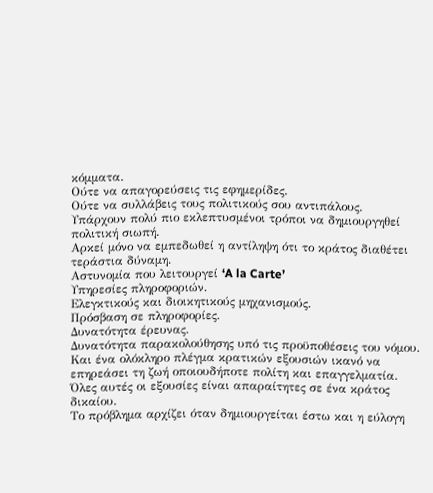κόμματα.
Ούτε να απαγορεύσεις τις εφημερίδες.
Ούτε να συλλάβεις τους πολιτικούς σου αντιπάλους.
Υπάρχουν πολύ πιο εκλεπτυσμένοι τρόποι να δημιουργηθεί πολιτική σιωπή.
Αρκεί μόνο να εμπεδωθεί η αντίληψη ότι το κράτος διαθέτει τεράστια δύναμη.
Αστυνομία που λειτουργεί ‘A la Carte’
Υπηρεσίες πληροφοριών.
Ελεγκτικούς και διοικητικούς μηχανισμούς.
Πρόσβαση σε πληροφορίες.
Δυνατότητα έρευνας.
Δυνατότητα παρακολούθησης υπό τις προϋποθέσεις του νόμου.
Και ένα ολόκληρο πλέγμα κρατικών εξουσιών ικανό να επηρεάσει τη ζωή οποιουδήποτε πολίτη και επαγγελματία.
Όλες αυτές οι εξουσίες είναι απαραίτητες σε ένα κράτος δικαίου.
Το πρόβλημα αρχίζει όταν δημιουργείται έστω και η εύλογη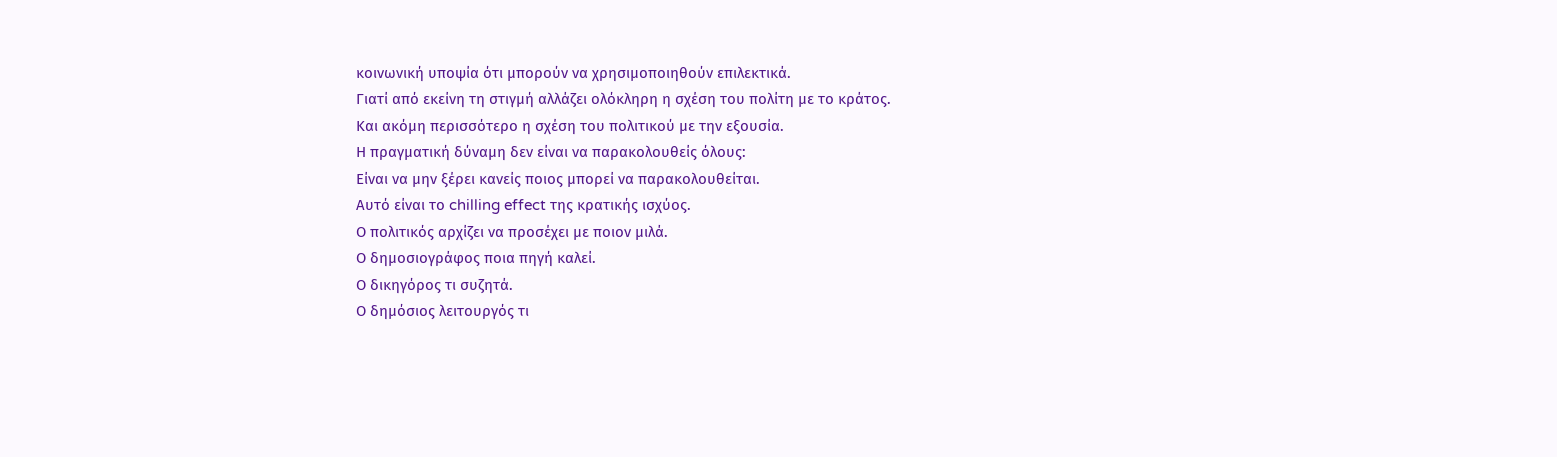κοινωνική υποψία ότι μπορούν να χρησιμοποιηθούν επιλεκτικά.
Γιατί από εκείνη τη στιγμή αλλάζει ολόκληρη η σχέση του πολίτη με το κράτος.
Και ακόμη περισσότερο η σχέση του πολιτικού με την εξουσία.
Η πραγματική δύναμη δεν είναι να παρακολουθείς όλους:
Είναι να μην ξέρει κανείς ποιος μπορεί να παρακολουθείται.
Αυτό είναι το chilling effect της κρατικής ισχύος.
Ο πολιτικός αρχίζει να προσέχει με ποιον μιλά.
Ο δημοσιογράφος ποια πηγή καλεί.
Ο δικηγόρος τι συζητά.
Ο δημόσιος λειτουργός τι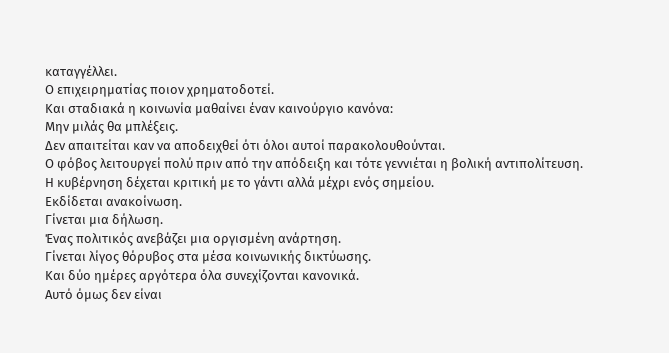καταγγέλλει.
Ο επιχειρηματίας ποιον χρηματοδοτεί.
Και σταδιακά η κοινωνία μαθαίνει έναν καινούργιο κανόνα:
Μην μιλάς θα μπλέξεις.
Δεν απαιτείται καν να αποδειχθεί ότι όλοι αυτοί παρακολουθούνται.
Ο φόβος λειτουργεί πολύ πριν από την απόδειξη και τότε γεννιέται η βολική αντιπολίτευση.
Η κυβέρνηση δέχεται κριτική με το γάντι αλλά μέχρι ενός σημείου.
Εκδίδεται ανακοίνωση.
Γίνεται μια δήλωση.
Ένας πολιτικός ανεβάζει μια οργισμένη ανάρτηση.
Γίνεται λίγος θόρυβος στα μέσα κοινωνικής δικτύωσης.
Και δύο ημέρες αργότερα όλα συνεχίζονται κανονικά.
Αυτό όμως δεν είναι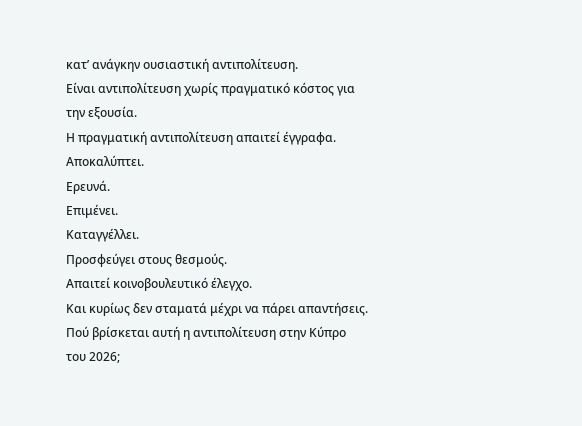κατ’ ανάγκην ουσιαστική αντιπολίτευση.
Είναι αντιπολίτευση χωρίς πραγματικό κόστος για την εξουσία.
Η πραγματική αντιπολίτευση απαιτεί έγγραφα.
Αποκαλύπτει.
Ερευνά.
Επιμένει.
Καταγγέλλει.
Προσφεύγει στους θεσμούς.
Απαιτεί κοινοβουλευτικό έλεγχο.
Και κυρίως δεν σταματά μέχρι να πάρει απαντήσεις.
Πού βρίσκεται αυτή η αντιπολίτευση στην Κύπρο του 2026;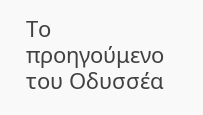Το προηγούμενο του Οδυσσέα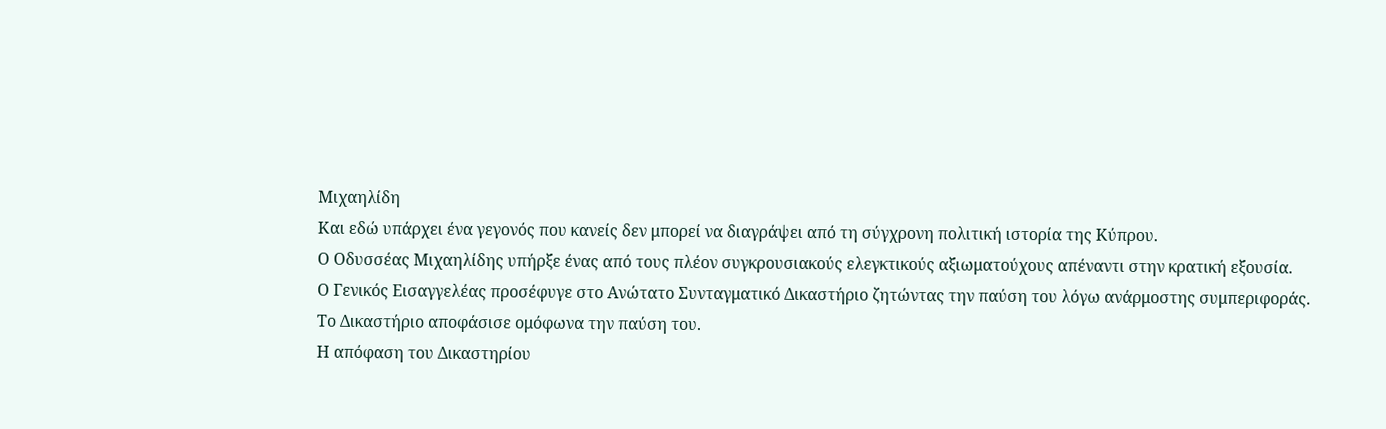Μιχαηλίδη
Και εδώ υπάρχει ένα γεγονός που κανείς δεν μπορεί να διαγράψει από τη σύγχρονη πολιτική ιστορία της Κύπρου.
Ο Οδυσσέας Μιχαηλίδης υπήρξε ένας από τους πλέον συγκρουσιακούς ελεγκτικούς αξιωματούχους απέναντι στην κρατική εξουσία.
Ο Γενικός Εισαγγελέας προσέφυγε στο Ανώτατο Συνταγματικό Δικαστήριο ζητώντας την παύση του λόγω ανάρμοστης συμπεριφοράς.
Το Δικαστήριο αποφάσισε ομόφωνα την παύση του.
Η απόφαση του Δικαστηρίου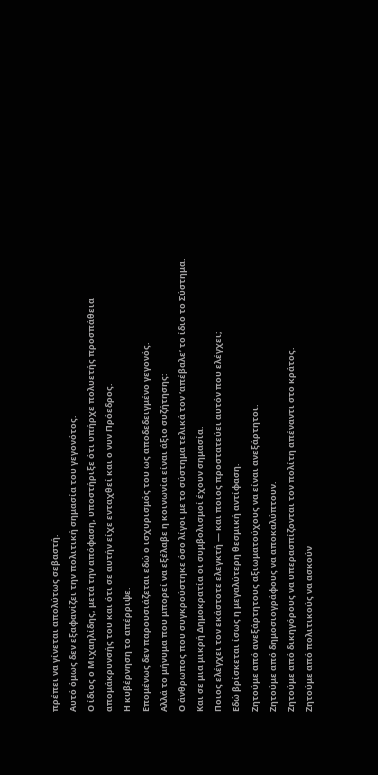πρέπει να γίνεται απολύτως σεβαστή.
Αυτό όμως δεν εξαφανίζει την πολιτική σημασία του γεγονότος.
Ο ίδιος ο Μιχαηλίδης, μετά την απόφαση, υποστήριξε ότι υπήρχε πολυετής προσπάθεια απομάκρυνσής του και ότι σε αυτήν είχε ενταχθεί και ο νυν Πρόεδρος.
Η κυβέρνηση το απέρριψε.
Επομένως δεν παρουσιάζεται εδώ ο ισχυρισμός του ως αποδεδειγμένο γεγονός.
Αλλά το μήνυμα που μπορεί να εξέλαβε η κοινωνία είναι άξιο συζήτησης:
Ο άνθρωπος που συγκρούστηκε όσο λίγοι με το σύστημα τελικά τον ‘απέβαλε’ το ίδιο το Σύστημα.
Και σε μια μικρή Δημοκρατία οι συμβολισμοί έχουν σημασία.
Ποιος ελέγχει τον εκάστοτε ελεγκτή — και ποιος προστατεύει αυτόν που ελέγχει;
Εδώ βρίσκεται ίσως η μεγαλύτερη θεσμική αντίφαση.
Ζητούμε από ανεξάρτητους αξιωματούχους να είναι ανεξάρτητοι.
Ζητούμε από δημοσιογράφους να αποκαλύπτουν.
Ζητούμε από δικηγόρους να υπερασπίζονται τον πολίτη απέναντι στο κράτος.
Ζητούμε από πολιτικούς να ασκούν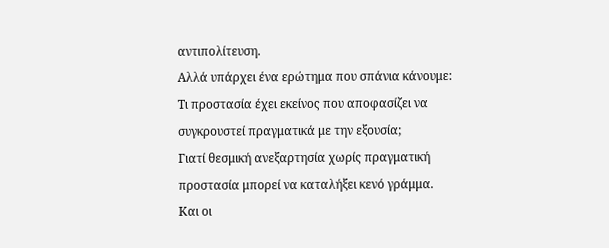αντιπολίτευση.
Αλλά υπάρχει ένα ερώτημα που σπάνια κάνουμε:
Τι προστασία έχει εκείνος που αποφασίζει να συγκρουστεί πραγματικά με την εξουσία;
Γιατί θεσμική ανεξαρτησία χωρίς πραγματική προστασία μπορεί να καταλήξει κενό γράμμα.
Και οι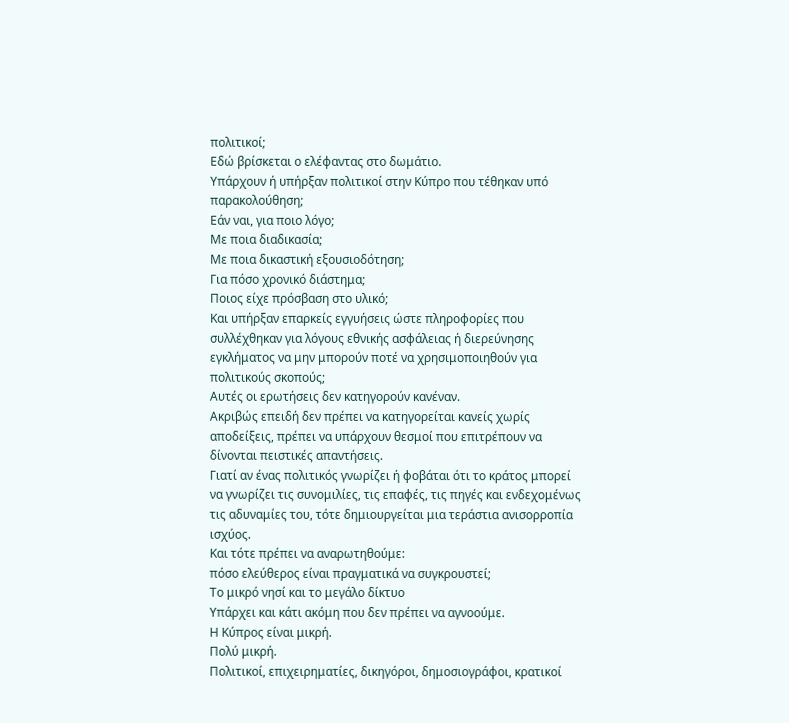πολιτικοί;
Εδώ βρίσκεται ο ελέφαντας στο δωμάτιο.
Υπάρχουν ή υπήρξαν πολιτικοί στην Κύπρο που τέθηκαν υπό παρακολούθηση;
Εάν ναι, για ποιο λόγο;
Με ποια διαδικασία;
Με ποια δικαστική εξουσιοδότηση;
Για πόσο χρονικό διάστημα;
Ποιος είχε πρόσβαση στο υλικό;
Και υπήρξαν επαρκείς εγγυήσεις ώστε πληροφορίες που συλλέχθηκαν για λόγους εθνικής ασφάλειας ή διερεύνησης εγκλήματος να μην μπορούν ποτέ να χρησιμοποιηθούν για πολιτικούς σκοπούς;
Αυτές οι ερωτήσεις δεν κατηγορούν κανέναν.
Ακριβώς επειδή δεν πρέπει να κατηγορείται κανείς χωρίς αποδείξεις, πρέπει να υπάρχουν θεσμοί που επιτρέπουν να δίνονται πειστικές απαντήσεις.
Γιατί αν ένας πολιτικός γνωρίζει ή φοβάται ότι το κράτος μπορεί να γνωρίζει τις συνομιλίες, τις επαφές, τις πηγές και ενδεχομένως τις αδυναμίες του, τότε δημιουργείται μια τεράστια ανισορροπία ισχύος.
Και τότε πρέπει να αναρωτηθούμε:
πόσο ελεύθερος είναι πραγματικά να συγκρουστεί;
Το μικρό νησί και το μεγάλο δίκτυο
Υπάρχει και κάτι ακόμη που δεν πρέπει να αγνοούμε.
Η Κύπρος είναι μικρή.
Πολύ μικρή.
Πολιτικοί, επιχειρηματίες, δικηγόροι, δημοσιογράφοι, κρατικοί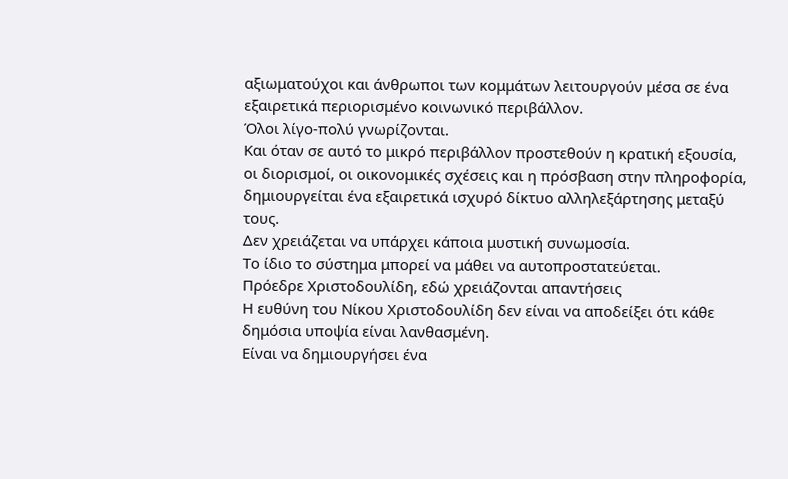αξιωματούχοι και άνθρωποι των κομμάτων λειτουργούν μέσα σε ένα εξαιρετικά περιορισμένο κοινωνικό περιβάλλον.
Όλοι λίγο-πολύ γνωρίζονται.
Και όταν σε αυτό το μικρό περιβάλλον προστεθούν η κρατική εξουσία, οι διορισμοί, οι οικονομικές σχέσεις και η πρόσβαση στην πληροφορία, δημιουργείται ένα εξαιρετικά ισχυρό δίκτυο αλληλεξάρτησης μεταξύ τους.
Δεν χρειάζεται να υπάρχει κάποια μυστική συνωμοσία.
Το ίδιο το σύστημα μπορεί να μάθει να αυτοπροστατεύεται.
Πρόεδρε Χριστοδουλίδη, εδώ χρειάζονται απαντήσεις
Η ευθύνη του Νίκου Χριστοδουλίδη δεν είναι να αποδείξει ότι κάθε δημόσια υποψία είναι λανθασμένη.
Είναι να δημιουργήσει ένα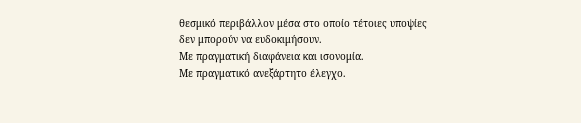θεσμικό περιβάλλον μέσα στο οποίο τέτοιες υποψίες δεν μπορούν να ευδοκιμήσουν.
Με πραγματική διαφάνεια και ισονομία.
Με πραγματικό ανεξάρτητο έλεγχο.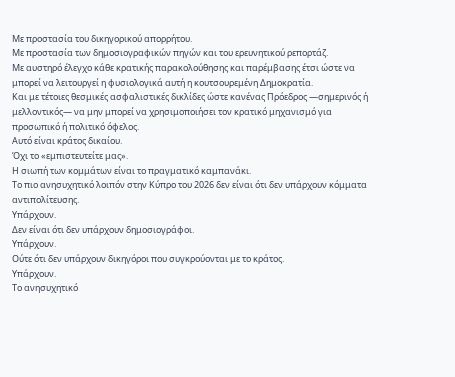Με προστασία του δικηγορικού απορρήτου.
Με προστασία των δημοσιογραφικών πηγών και του ερευνητικού ρεπορτάζ.
Με αυστηρό έλεγχο κάθε κρατικής παρακολούθησης και παρέμβασης έτσι ώστε να μπορεί να λειτουργεί η φυσιολογικά αυτή η κουτσουρεμένη Δημοκρατία.
Και με τέτοιες θεσμικές ασφαλιστικές δικλίδες ώστε κανένας Πρόεδρος —σημερινός ή μελλοντικός— να μην μπορεί να χρησιμοποιήσει τον κρατικό μηχανισμό για προσωπικό ή πολιτικό όφελος.
Αυτό είναι κράτος δικαίου.
Όχι το «εμπιστευτείτε μας».
Η σιωπή των κομμάτων είναι το πραγματικό καμπανάκι.
Το πιο ανησυχητικό λοιπόν στην Κύπρο του 2026 δεν είναι ότι δεν υπάρχουν κόμματα αντιπολίτευσης.
Υπάρχουν.
Δεν είναι ότι δεν υπάρχουν δημοσιογράφοι.
Υπάρχουν.
Ούτε ότι δεν υπάρχουν δικηγόροι που συγκρούονται με το κράτος.
Υπάρχουν.
Το ανησυχητικό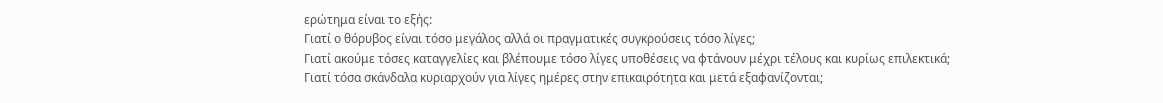ερώτημα είναι το εξής:
Γιατί ο θόρυβος είναι τόσο μεγάλος αλλά οι πραγματικές συγκρούσεις τόσο λίγες;
Γιατί ακούμε τόσες καταγγελίες και βλέπουμε τόσο λίγες υποθέσεις να φτάνουν μέχρι τέλους και κυρίως επιλεκτικά;
Γιατί τόσα σκάνδαλα κυριαρχούν για λίγες ημέρες στην επικαιρότητα και μετά εξαφανίζονται;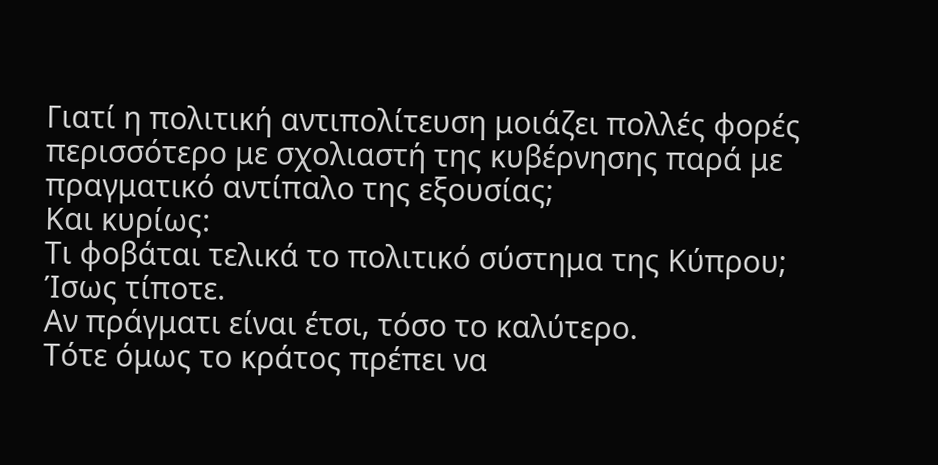Γιατί η πολιτική αντιπολίτευση μοιάζει πολλές φορές περισσότερο με σχολιαστή της κυβέρνησης παρά με πραγματικό αντίπαλο της εξουσίας;
Και κυρίως:
Τι φοβάται τελικά το πολιτικό σύστημα της Κύπρου;
Ίσως τίποτε.
Αν πράγματι είναι έτσι, τόσο το καλύτερο.
Τότε όμως το κράτος πρέπει να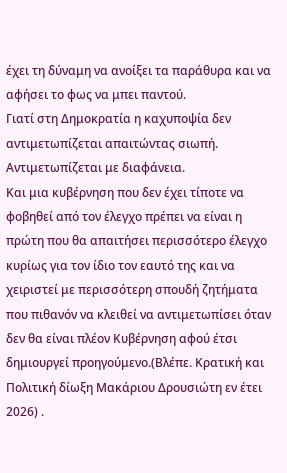έχει τη δύναμη να ανοίξει τα παράθυρα και να αφήσει το φως να μπει παντού.
Γιατί στη Δημοκρατία η καχυποψία δεν αντιμετωπίζεται απαιτώντας σιωπή.
Αντιμετωπίζεται με διαφάνεια.
Και μια κυβέρνηση που δεν έχει τίποτε να φοβηθεί από τον έλεγχο πρέπει να είναι η πρώτη που θα απαιτήσει περισσότερο έλεγχο κυρίως για τον ίδιο τον εαυτό της και να χειριστεί με περισσότερη σπουδή ζητήματα που πιθανόν να κλειθεί να αντιμετωπίσει όταν δεν θα είναι πλέον Κυβέρνηση αφού έτσι δημιουργεί προηγούμενο.(Βλέπε. Κρατική και Πολιτική δίωξη Μακάριου Δρουσιώτη εν έτει 2026) .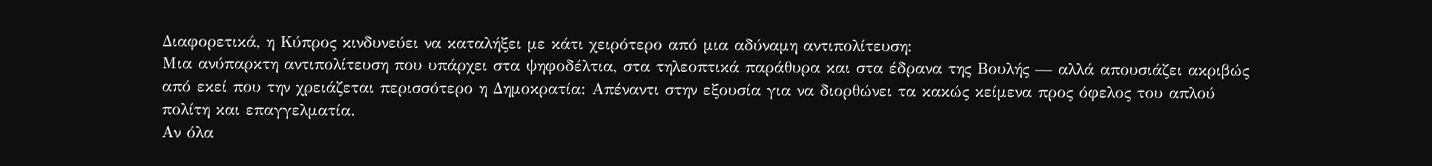Διαφορετικά, η Κύπρος κινδυνεύει να καταλήξει με κάτι χειρότερο από μια αδύναμη αντιπολίτευση:
Μια ανύπαρκτη αντιπολίτευση που υπάρχει στα ψηφοδέλτια, στα τηλεοπτικά παράθυρα και στα έδρανα της Βουλής — αλλά απουσιάζει ακριβώς από εκεί που την χρειάζεται περισσότερο η Δημοκρατία: Απέναντι στην εξουσία για να διορθώνει τα κακώς κείμενα προς όφελος του απλού πολίτη και επαγγελματία.
Αν όλα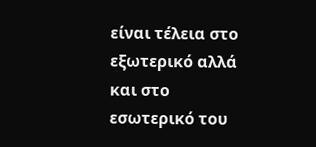είναι τέλεια στο εξωτερικό αλλά και στο εσωτερικό του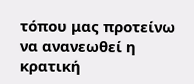τόπου μας προτείνω να ανανεωθεί η κρατική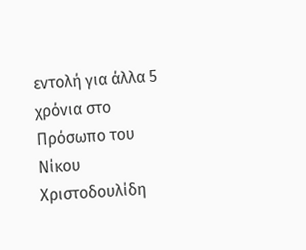εντολή για άλλα 5 χρόνια στο Πρόσωπο του Νίκου Χριστοδουλίδη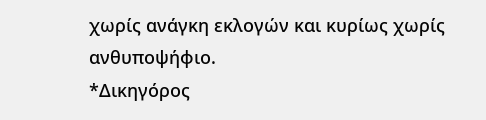χωρίς ανάγκη εκλογών και κυρίως χωρίς ανθυποψήφιο.
*Δικηγόρος